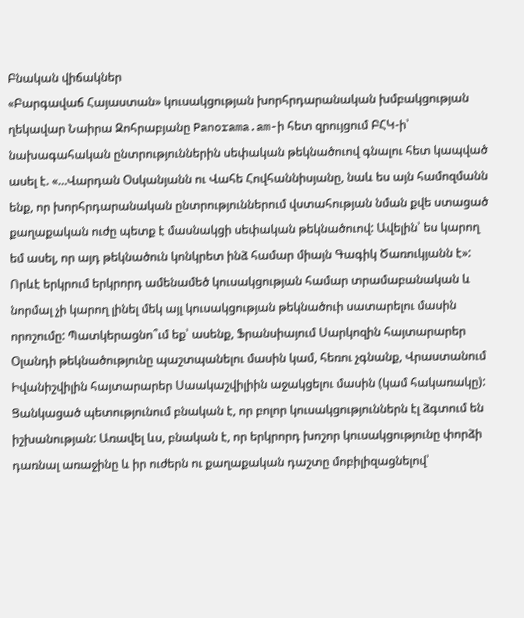Բնական վիճակներ
«Բարգավաճ Հայաստան» կուսակցության խորհրդարանական խմբակցության ղեկավար Նաիրա Զոհրաբյանը Panorama.am-ի հետ զրույցում ԲՀԿ-ի՝ նախագահական ընտրություններին սեփական թեկնածուով գնալու հետ կապված ասել է. «…Վարդան Օսկանյանն ու Վահե Հովհաննիսյանը, նաև ես այն համոզմանն ենք, որ խորհրդարանական ընտրություններում վստահության նման քվե ստացած քաղաքական ուժը պետք է մասնակցի սեփական թեկնածուով: Ավելին՝ ես կարող եմ ասել, որ այդ թեկնածուն կոնկրետ ինձ համար միայն Գագիկ Ծառուկյանն է»:
Որևէ երկրում երկրորդ ամենամեծ կուսակցության համար տրամաբանական և նորմալ չի կարող լինել մեկ այլ կուսակցության թեկնածուի սատարելու մասին որոշումը: Պատկերացնո՞ւմ եք՝ ասենք, Ֆրանսիայում Սարկոզին հայտարարեր Օլանդի թեկնածությունը պաշտպանելու մասին կամ, հեռու չգնանք, Վրաստանում Իվանիշվիլին հայտարարեր Սաակաշվիլիին աջակցելու մասին (կամ հակառակը):
Ցանկացած պետությունում բնական է, որ բոլոր կուսակցություններն էլ ձգտում են իշխանության: Առավել ևս, բնական է, որ երկրորդ խոշոր կուսակցությունը փորձի դառնալ առաջինը և իր ուժերն ու քաղաքական դաշտը մոբիլիզացնելով՝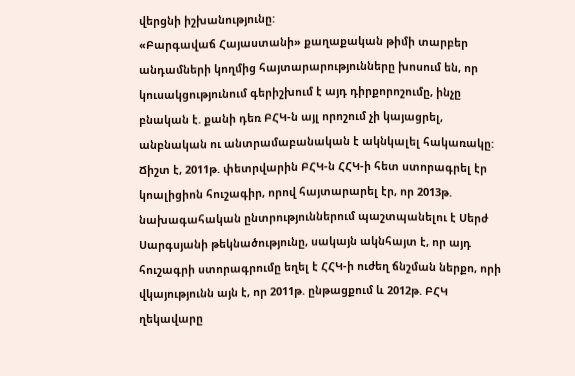վերցնի իշխանությունը:
«Բարգավաճ Հայաստանի» քաղաքական թիմի տարբեր անդամների կողմից հայտարարությունները խոսում են, որ կուսակցությունում գերիշխում է այդ դիրքորոշումը, ինչը բնական է. քանի դեռ ԲՀԿ-ն այլ որոշում չի կայացրել, անբնական ու անտրամաբանական է ակնկալել հակառակը: Ճիշտ է, 2011թ. փետրվարին ԲՀԿ-ն ՀՀԿ-ի հետ ստորագրել էր կոալիցիոն հուշագիր, որով հայտարարել էր, որ 2013թ. նախագահական ընտրություններում պաշտպանելու է Սերժ Սարգսյանի թեկնածությունը, սակայն ակնհայտ է, որ այդ հուշագրի ստորագրումը եղել է ՀՀԿ-ի ուժեղ ճնշման ներքո, որի վկայությունն այն է, որ 2011թ. ընթացքում և 2012թ. ԲՀԿ ղեկավարը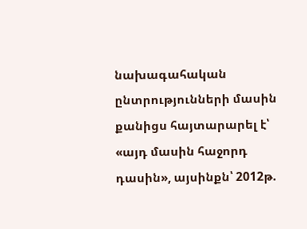նախագահական ընտրությունների մասին քանիցս հայտարարել է՝ «այդ մասին հաջորդ դասին», այսինքն՝ 2012թ.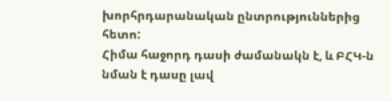խորհրդարանական ընտրություններից հետո:
Հիմա հաջորդ դասի ժամանակն է, և ԲՀԿ-ն նման է դասը լավ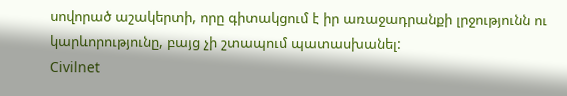սովորած աշակերտի, որը գիտակցում է իր առաջադրանքի լրջությունն ու կարևորությունը, բայց չի շտապում պատասխանել:
Civilnet